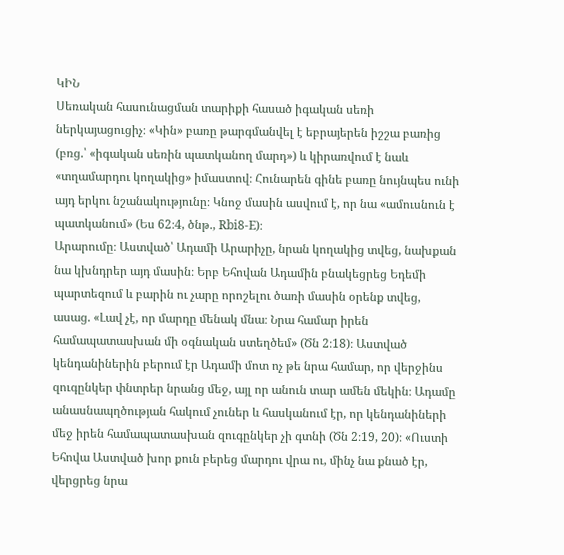ԿԻՆ
Սեռական հասունացման տարիքի հասած իգական սեռի ներկայացուցիչ։ «Կին» բառը թարգմանվել է եբրայերեն իշշա բառից (բռց.՝ «իգական սեռին պատկանող մարդ») և կիրառվում է նաև «տղամարդու կողակից» իմաստով։ Հունարեն գինե բառը նույնպես ունի այդ երկու նշանակությունը։ Կնոջ մասին ասվում է, որ նա «ամուսնուն է պատկանում» (Ես 62։4, ծնթ., Rbi8-E)։
Արարումը։ Աստված՝ Ադամի Արարիչը, նրան կողակից տվեց, նախքան նա կխնդրեր այդ մասին։ Երբ Եհովան Ադամին բնակեցրեց Եդեմի պարտեզում և բարին ու չարը որոշելու ծառի մասին օրենք տվեց, ասաց. «Լավ չէ, որ մարդը մենակ մնա։ Նրա համար իրեն համապատասխան մի օգնական ստեղծեմ» (Ծն 2։18)։ Աստված կենդանիներին բերում էր Ադամի մոտ ոչ թե նրա համար, որ վերջինս զուգընկեր փնտրեր նրանց մեջ, այլ որ անուն տար ամեն մեկին։ Ադամը անասնապղծության հակում չուներ և հասկանում էր, որ կենդանիների մեջ իրեն համապատասխան զուգընկեր չի գտնի (Ծն 2։19, 20)։ «Ուստի Եհովա Աստված խոր քուն բերեց մարդու վրա ու, մինչ նա քնած էր, վերցրեց նրա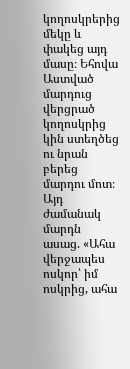կողոսկրերից մեկը և փակեց այդ մասը։ Եհովա Աստված մարդուց վերցրած կողոսկրից կին ստեղծեց ու նրան բերեց մարդու մոտ։ Այդ ժամանակ մարդն ասաց. «Ահա վերջապես ոսկոր՝ իմ ոսկրից, ահա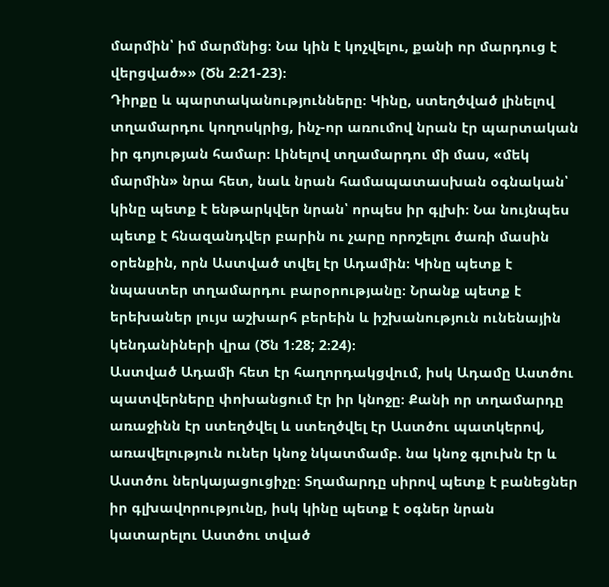մարմին՝ իմ մարմնից։ Նա կին է կոչվելու, քանի որ մարդուց է վերցված»» (Ծն 2։21-23)։
Դիրքը և պարտականությունները։ Կինը, ստեղծված լինելով տղամարդու կողոսկրից, ինչ-որ առումով նրան էր պարտական իր գոյության համար։ Լինելով տղամարդու մի մաս, «մեկ մարմին» նրա հետ, նաև նրան համապատասխան օգնական՝ կինը պետք է ենթարկվեր նրան՝ որպես իր գլխի։ Նա նույնպես պետք է հնազանդվեր բարին ու չարը որոշելու ծառի մասին օրենքին, որն Աստված տվել էր Ադամին։ Կինը պետք է նպաստեր տղամարդու բարօրությանը։ Նրանք պետք է երեխաներ լույս աշխարհ բերեին և իշխանություն ունենային կենդանիների վրա (Ծն 1։28; 2։24)։
Աստված Ադամի հետ էր հաղորդակցվում, իսկ Ադամը Աստծու պատվերները փոխանցում էր իր կնոջը։ Քանի որ տղամարդը առաջինն էր ստեղծվել և ստեղծվել էր Աստծու պատկերով, առավելություն ուներ կնոջ նկատմամբ. նա կնոջ գլուխն էր և Աստծու ներկայացուցիչը։ Տղամարդը սիրով պետք է բանեցներ իր գլխավորությունը, իսկ կինը պետք է օգներ նրան կատարելու Աստծու տված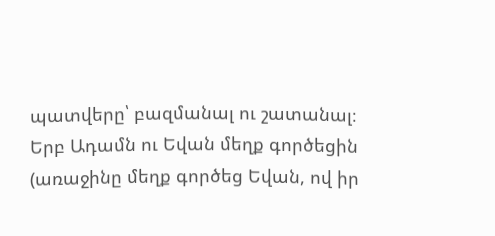պատվերը՝ բազմանալ ու շատանալ։
Երբ Ադամն ու Եվան մեղք գործեցին (առաջինը մեղք գործեց Եվան, ով իր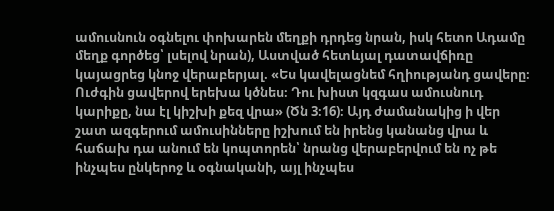ամուսնուն օգնելու փոխարեն մեղքի դրդեց նրան, իսկ հետո Ադամը մեղք գործեց՝ լսելով նրան), Աստված հետևյալ դատավճիռը կայացրեց կնոջ վերաբերյալ. «Ես կավելացնեմ հղիությանդ ցավերը։ Ուժգին ցավերով երեխա կծնես։ Դու խիստ կզգաս ամուսնուդ կարիքը, նա էլ կիշխի քեզ վրա» (Ծն 3։16)։ Այդ ժամանակից ի վեր շատ ազգերում ամուսինները իշխում են իրենց կանանց վրա և հաճախ դա անում են կոպտորեն՝ նրանց վերաբերվում են ոչ թե ինչպես ընկերոջ և օգնականի, այլ ինչպես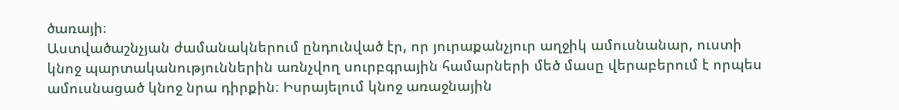ծառայի։
Աստվածաշնչյան ժամանակներում ընդունված էր, որ յուրաքանչյուր աղջիկ ամուսնանար, ուստի կնոջ պարտականություններին առնչվող սուրբգրային համարների մեծ մասը վերաբերում է որպես ամուսնացած կնոջ նրա դիրքին։ Իսրայելում կնոջ առաջնային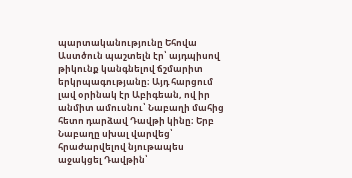պարտականությունը Եհովա Աստծուն պաշտելն էր՝ այդպիսով թիկունք կանգնելով ճշմարիտ երկրպագությանը։ Այդ հարցում լավ օրինակ էր Աբիգեան, ով իր անմիտ ամուսնու՝ Նաբաղի մահից հետո դարձավ Դավթի կինը։ Երբ Նաբաղը սխալ վարվեց՝ հրաժարվելով նյութապես աջակցել Դավթին՝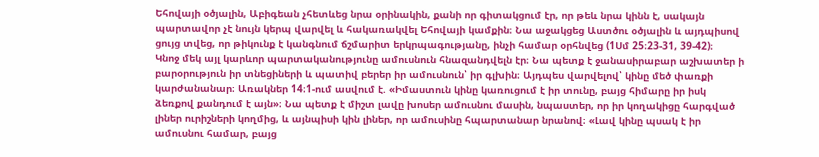Եհովայի օծյալին, Աբիգեան չհետևեց նրա օրինակին, քանի որ գիտակցում էր, որ թեև նրա կինն է, սակայն պարտավոր չէ նույն կերպ վարվել և հակառակվել Եհովայի կամքին։ Նա աջակցեց Աստծու օծյալին և այդպիսով ցույց տվեց, որ թիկունք է կանգնում ճշմարիտ երկրպագությանը, ինչի համար օրհնվեց (1Սմ 25։23-31, 39-42)։
Կնոջ մեկ այլ կարևոր պարտականությունը ամուսնուն հնազանդվելն էր։ Նա պետք է ջանասիրաբար աշխատեր ի բարօրություն իր տնեցիների և պատիվ բերեր իր ամուսնուն՝ իր գլխին։ Այդպես վարվելով՝ կինը մեծ փառքի կարժանանար։ Առակներ 14։1-ում ասվում է. «Իմաստուն կինը կառուցում է իր տունը, բայց հիմարը իր իսկ ձեռքով քանդում է այն»։ Նա պետք է միշտ լավը խոսեր ամուսնու մասին, նպաստեր, որ իր կողակիցը հարգված լիներ ուրիշների կողմից, և այնպիսի կին լիներ, որ ամուսինը հպարտանար նրանով։ «Լավ կինը պսակ է իր ամուսնու համար, բայց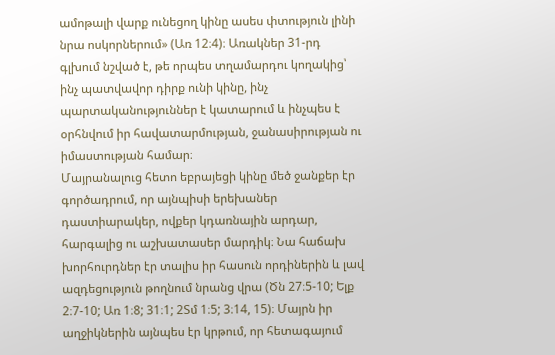ամոթալի վարք ունեցող կինը ասես փտություն լինի նրա ոսկորներում» (Առ 12։4)։ Առակներ 31-րդ գլխում նշված է, թե որպես տղամարդու կողակից՝ ինչ պատվավոր դիրք ունի կինը, ինչ պարտականություններ է կատարում և ինչպես է օրհնվում իր հավատարմության, ջանասիրության ու իմաստության համար։
Մայրանալուց հետո եբրայեցի կինը մեծ ջանքեր էր գործադրում, որ այնպիսի երեխաներ դաստիարակեր, ովքեր կդառնային արդար, հարգալից ու աշխատասեր մարդիկ։ Նա հաճախ խորհուրդներ էր տալիս իր հասուն որդիներին և լավ ազդեցություն թողնում նրանց վրա (Ծն 27։5-10; Ելք 2։7-10; Առ 1։8; 31։1; 2Տմ 1։5; 3։14, 15)։ Մայրն իր աղջիկներին այնպես էր կրթում, որ հետագայում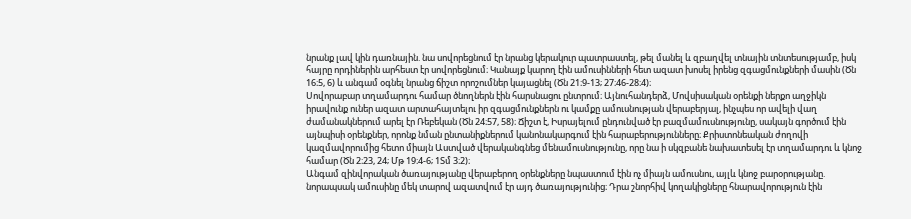նրանք լավ կին դառնային. նա սովորեցնում էր նրանց կերակուր պատրաստել, թել մանել և զբաղվել տնային տնտեսությամբ, իսկ հայրը որդիներին արհեստ էր սովորեցնում։ Կանայք կարող էին ամուսինների հետ ազատ խոսել իրենց զգացմունքների մասին (Ծն 16։5, 6) և անգամ օգնել նրանց ճիշտ որոշումներ կայացնել (Ծն 21։9-13; 27։46-28։4)։
Սովորաբար տղամարդու համար ծնողներն էին հարսնացու ընտրում։ Այնուհանդերձ, Մովսիսական օրենքի ներքո աղջիկն իրավունք ուներ ազատ արտահայտելու իր զգացմունքներն ու կամքը ամուսնության վերաբերյալ, ինչպես որ ավելի վաղ ժամանակներում արել էր Ռեբեկան (Ծն 24։57, 58)։ Ճիշտ է, Իսրայելում ընդունված էր բազմամուսնությունը, սակայն գործում էին այնպիսի օրենքներ, որոնք նման ընտանիքներում կանոնակարգում էին հարաբերությունները։ Քրիստոնեական ժողովի կազմավորումից հետո միայն Աստված վերականգնեց մենամուսնությունը, որը նա ի սկզբանե նախատեսել էր տղամարդու և կնոջ համար (Ծն 2։23, 24; Մթ 19։4-6; 1Տմ 3։2)։
Անգամ զինվորական ծառայությանը վերաբերող օրենքները նպաստում էին ոչ միայն ամուսնու, այլև կնոջ բարօրությանը. նորապսակ ամուսինը մեկ տարով ազատվում էր այդ ծառայությունից։ Դրա շնորհիվ կողակիցները հնարավորություն էին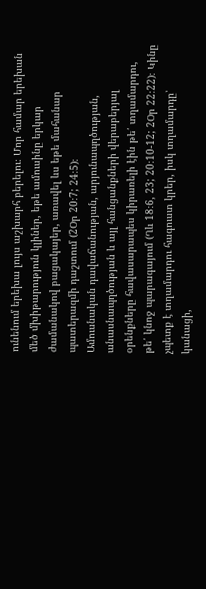ունենում երեխա լույս աշխարհ բերելու։ Մոր համար երեխան մեծ մխիթարություն կլիներ, եթե ամուսինը երկար ժամանակով բացակայեր, առավել ևս եթե մահանար պատերազմի դաշտում (2Օր 20։7; 24։5)։
Ամուսնական դավաճանության, արյունապղծության, անասնապղծության և այլ հանցանքների վերաբերյալ օրենքները հավասարապես կիրառելի էին թե՛ տղամարդու, թե՛ կնոջ պարագայում (Ղև 18։6, 23; 20։10-12; 2Օր 22։22)։ Կինը չպետք է տղամարդու հագուստ կրեր, իսկ տղամարդը՝ կանացի,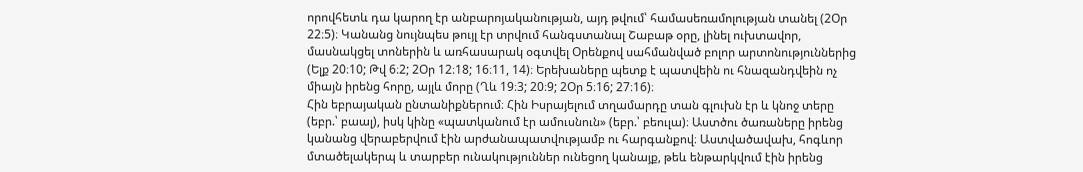որովհետև դա կարող էր անբարոյականության, այդ թվում՝ համասեռամոլության տանել (2Օր 22։5)։ Կանանց նույնպես թույլ էր տրվում հանգստանալ Շաբաթ օրը, լինել ուխտավոր, մասնակցել տոներին և առհասարակ օգտվել Օրենքով սահմանված բոլոր արտոնություններից (Ելք 20։10; Թվ 6։2; 2Օր 12։18; 16։11, 14)։ Երեխաները պետք է պատվեին ու հնազանդվեին ոչ միայն իրենց հորը, այլև մորը (Ղև 19։3; 20։9; 2Օր 5։16; 27։16)։
Հին եբրայական ընտանիքներում։ Հին Իսրայելում տղամարդը տան գլուխն էր և կնոջ տերը (եբր.՝ բաալ), իսկ կինը «պատկանում էր ամուսնուն» (եբր.՝ բեուլա)։ Աստծու ծառաները իրենց կանանց վերաբերվում էին արժանապատվությամբ ու հարգանքով։ Աստվածավախ, հոգևոր մտածելակերպ և տարբեր ունակություններ ունեցող կանայք, թեև ենթարկվում էին իրենց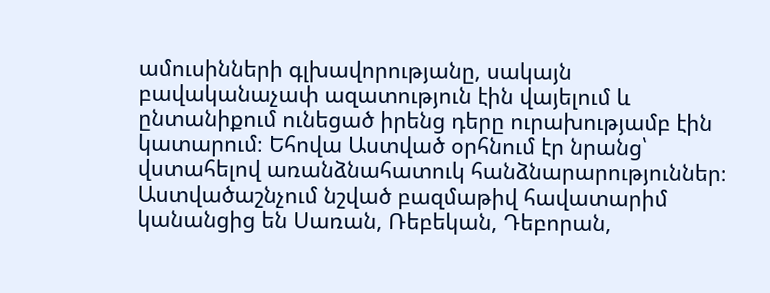ամուսինների գլխավորությանը, սակայն բավականաչափ ազատություն էին վայելում և ընտանիքում ունեցած իրենց դերը ուրախությամբ էին կատարում։ Եհովա Աստված օրհնում էր նրանց՝ վստահելով առանձնահատուկ հանձնարարություններ։ Աստվածաշնչում նշված բազմաթիվ հավատարիմ կանանցից են Սառան, Ռեբեկան, Դեբորան,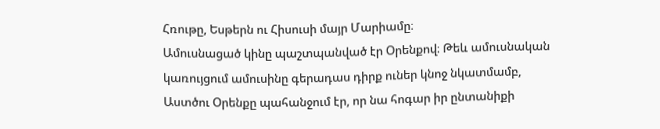Հռութը, Եսթերն ու Հիսուսի մայր Մարիամը։
Ամուսնացած կինը պաշտպանված էր Օրենքով։ Թեև ամուսնական կառույցում ամուսինը գերադաս դիրք ուներ կնոջ նկատմամբ, Աստծու Օրենքը պահանջում էր, որ նա հոգար իր ընտանիքի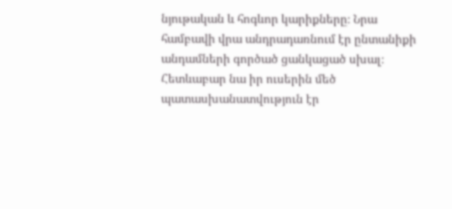նյութական և հոգևոր կարիքները։ Նրա համբավի վրա անդրադառնում էր ընտանիքի անդամների գործած ցանկացած սխալ։ Հետևաբար նա իր ուսերին մեծ պատասխանատվություն էր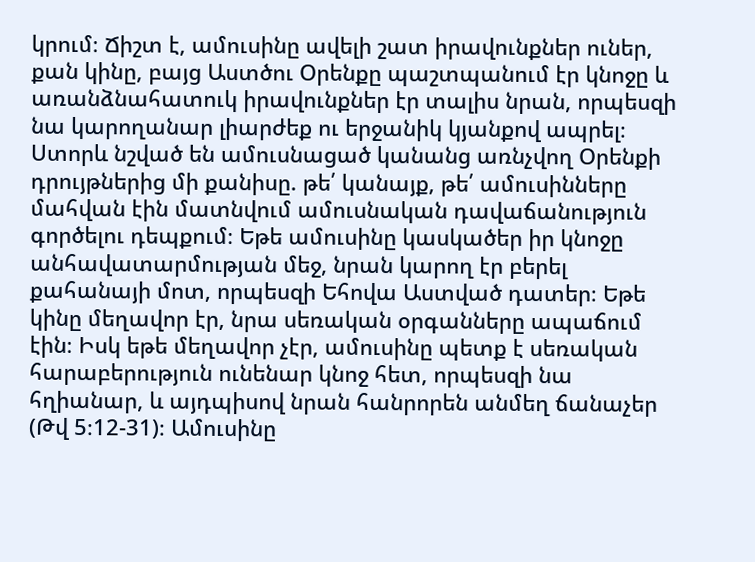կրում։ Ճիշտ է, ամուսինը ավելի շատ իրավունքներ ուներ, քան կինը, բայց Աստծու Օրենքը պաշտպանում էր կնոջը և առանձնահատուկ իրավունքներ էր տալիս նրան, որպեսզի նա կարողանար լիարժեք ու երջանիկ կյանքով ապրել։
Ստորև նշված են ամուսնացած կանանց առնչվող Օրենքի դրույթներից մի քանիսը. թե՛ կանայք, թե՛ ամուսինները մահվան էին մատնվում ամուսնական դավաճանություն գործելու դեպքում։ Եթե ամուսինը կասկածեր իր կնոջը անհավատարմության մեջ, նրան կարող էր բերել քահանայի մոտ, որպեսզի Եհովա Աստված դատեր։ Եթե կինը մեղավոր էր, նրա սեռական օրգանները ապաճում էին։ Իսկ եթե մեղավոր չէր, ամուսինը պետք է սեռական հարաբերություն ունենար կնոջ հետ, որպեսզի նա հղիանար, և այդպիսով նրան հանրորեն անմեղ ճանաչեր (Թվ 5։12-31)։ Ամուսինը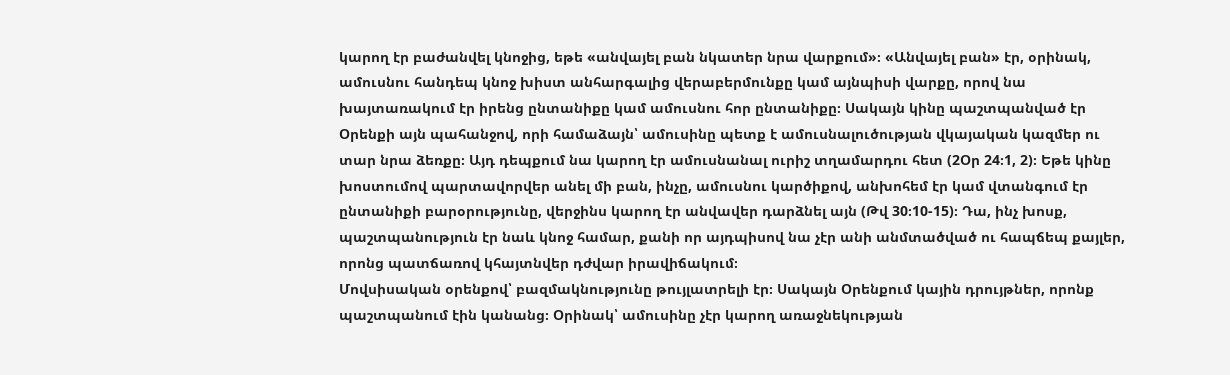կարող էր բաժանվել կնոջից, եթե «անվայել բան նկատեր նրա վարքում»։ «Անվայել բան» էր, օրինակ, ամուսնու հանդեպ կնոջ խիստ անհարգալից վերաբերմունքը կամ այնպիսի վարքը, որով նա խայտառակում էր իրենց ընտանիքը կամ ամուսնու հոր ընտանիքը։ Սակայն կինը պաշտպանված էր Օրենքի այն պահանջով, որի համաձայն՝ ամուսինը պետք է ամուսնալուծության վկայական կազմեր ու տար նրա ձեռքը։ Այդ դեպքում նա կարող էր ամուսնանալ ուրիշ տղամարդու հետ (2Օր 24։1, 2)։ Եթե կինը խոստումով պարտավորվեր անել մի բան, ինչը, ամուսնու կարծիքով, անխոհեմ էր կամ վտանգում էր ընտանիքի բարօրությունը, վերջինս կարող էր անվավեր դարձնել այն (Թվ 30։10-15)։ Դա, ինչ խոսք, պաշտպանություն էր նաև կնոջ համար, քանի որ այդպիսով նա չէր անի անմտածված ու հապճեպ քայլեր, որոնց պատճառով կհայտնվեր դժվար իրավիճակում։
Մովսիսական օրենքով՝ բազմակնությունը թույլատրելի էր։ Սակայն Օրենքում կային դրույթներ, որոնք պաշտպանում էին կանանց։ Օրինակ՝ ամուսինը չէր կարող առաջնեկության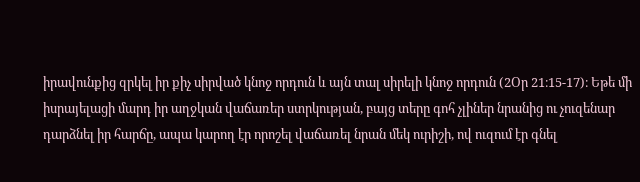իրավունքից զրկել իր քիչ սիրված կնոջ որդուն և այն տալ սիրելի կնոջ որդուն (2Օր 21։15-17)։ Եթե մի իսրայելացի մարդ իր աղջկան վաճառեր ստրկության, բայց տերը գոհ չլիներ նրանից ու չուզենար դարձնել իր հարճը, ապա կարող էր որոշել վաճառել նրան մեկ ուրիշի, ով ուզում էր գնել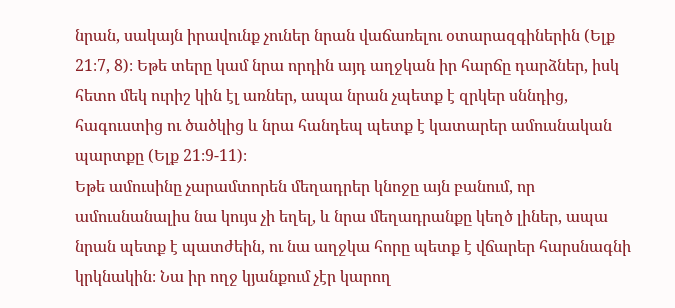նրան, սակայն իրավունք չուներ նրան վաճառելու օտարազգիներին (Ելք 21։7, 8)։ Եթե տերը կամ նրա որդին այդ աղջկան իր հարճը դարձներ, իսկ հետո մեկ ուրիշ կին էլ առներ, ապա նրան չպետք է զրկեր սննդից, հագուստից ու ծածկից և նրա հանդեպ պետք է կատարեր ամուսնական պարտքը (Ելք 21։9-11)։
Եթե ամուսինը չարամտորեն մեղադրեր կնոջը այն բանում, որ ամուսնանալիս նա կույս չի եղել, և նրա մեղադրանքը կեղծ լիներ, ապա նրան պետք է պատժեին, ու նա աղջկա հորը պետք է վճարեր հարսնագնի կրկնակին։ Նա իր ողջ կյանքում չէր կարող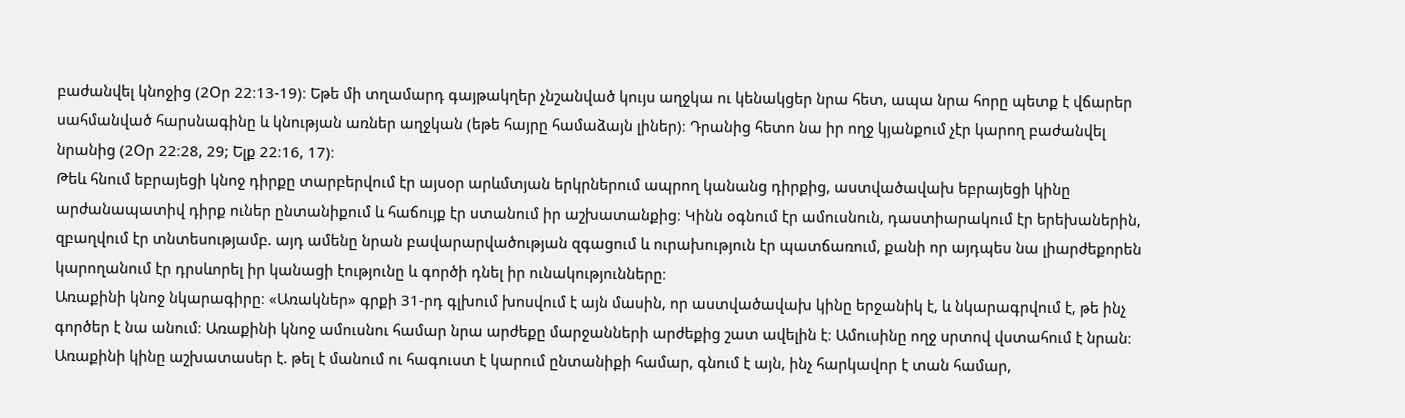բաժանվել կնոջից (2Օր 22։13-19)։ Եթե մի տղամարդ գայթակղեր չնշանված կույս աղջկա ու կենակցեր նրա հետ, ապա նրա հորը պետք է վճարեր սահմանված հարսնագինը և կնության առներ աղջկան (եթե հայրը համաձայն լիներ)։ Դրանից հետո նա իր ողջ կյանքում չէր կարող բաժանվել նրանից (2Օր 22։28, 29; Ելք 22։16, 17)։
Թեև հնում եբրայեցի կնոջ դիրքը տարբերվում էր այսօր արևմտյան երկրներում ապրող կանանց դիրքից, աստվածավախ եբրայեցի կինը արժանապատիվ դիրք ուներ ընտանիքում և հաճույք էր ստանում իր աշխատանքից։ Կինն օգնում էր ամուսնուն, դաստիարակում էր երեխաներին, զբաղվում էր տնտեսությամբ. այդ ամենը նրան բավարարվածության զգացում և ուրախություն էր պատճառում, քանի որ այդպես նա լիարժեքորեն կարողանում էր դրսևորել իր կանացի էությունը և գործի դնել իր ունակությունները։
Առաքինի կնոջ նկարագիրը։ «Առակներ» գրքի 31-րդ գլխում խոսվում է այն մասին, որ աստվածավախ կինը երջանիկ է, և նկարագրվում է, թե ինչ գործեր է նա անում։ Առաքինի կնոջ ամուսնու համար նրա արժեքը մարջանների արժեքից շատ ավելին է։ Ամուսինը ողջ սրտով վստահում է նրան։ Առաքինի կինը աշխատասեր է. թել է մանում ու հագուստ է կարում ընտանիքի համար, գնում է այն, ինչ հարկավոր է տան համար,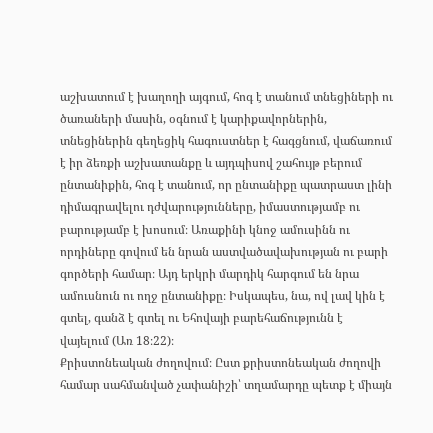աշխատում է խաղողի այգում, հոգ է տանում տնեցիների ու ծառաների մասին, օգնում է կարիքավորներին, տնեցիներին գեղեցիկ հագուստներ է հագցնում, վաճառում է իր ձեռքի աշխատանքը և այդպիսով շահույթ բերում ընտանիքին, հոգ է տանում, որ ընտանիքը պատրաստ լինի դիմագրավելու դժվարությունները, իմաստությամբ ու բարությամբ է խոսում։ Առաքինի կնոջ ամուսինն ու որդիները գովում են նրան աստվածավախության ու բարի գործերի համար։ Այդ երկրի մարդիկ հարգում են նրա ամուսնուն ու ողջ ընտանիքը։ Իսկապես, նա, ով լավ կին է գտել, գանձ է գտել ու Եհովայի բարեհաճությունն է վայելում (Առ 18։22)։
Քրիստոնեական ժողովում։ Ըստ քրիստոնեական ժողովի համար սահմանված չափանիշի՝ տղամարդը պետք է միայն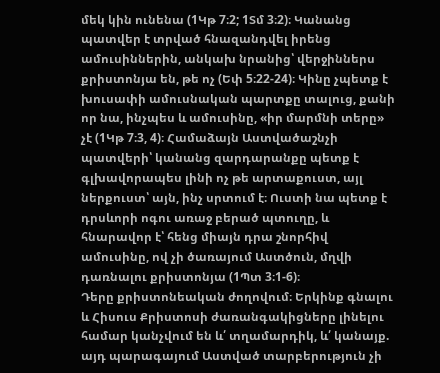մեկ կին ունենա (1Կթ 7։2; 1Տմ 3։2)։ Կանանց պատվեր է տրված հնազանդվել իրենց ամուսիններին, անկախ նրանից՝ վերջիններս քրիստոնյա են, թե ոչ (Եփ 5։22-24)։ Կինը չպետք է խուսափի ամուսնական պարտքը տալուց, քանի որ նա, ինչպես և ամուսինը, «իր մարմնի տերը» չէ (1Կթ 7։3, 4)։ Համաձայն Աստվածաշնչի պատվերի՝ կանանց զարդարանքը պետք է գլխավորապես լինի ոչ թե արտաքուստ, այլ ներքուստ՝ այն, ինչ սրտում է։ Ուստի նա պետք է դրսևորի ոգու առաջ բերած պտուղը, և հնարավոր է՝ հենց միայն դրա շնորհիվ ամուսինը, ով չի ծառայում Աստծուն, մղվի դառնալու քրիստոնյա (1Պտ 3։1-6)։
Դերը քրիստոնեական ժողովում։ Երկինք գնալու և Հիսուս Քրիստոսի ժառանգակիցները լինելու համար կանչվում են և՛ տղամարդիկ, և՛ կանայք. այդ պարագայում Աստված տարբերություն չի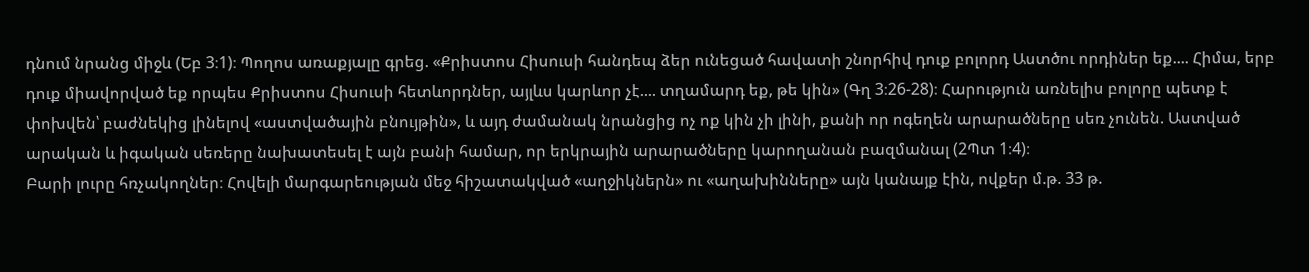դնում նրանց միջև (Եբ 3։1)։ Պողոս առաքյալը գրեց. «Քրիստոս Հիսուսի հանդեպ ձեր ունեցած հավատի շնորհիվ դուք բոլորդ Աստծու որդիներ եք.... Հիմա, երբ դուք միավորված եք որպես Քրիստոս Հիսուսի հետևորդներ, այլևս կարևոր չէ.... տղամարդ եք, թե կին» (Գղ 3։26-28)։ Հարություն առնելիս բոլորը պետք է փոխվեն՝ բաժնեկից լինելով «աստվածային բնույթին», և այդ ժամանակ նրանցից ոչ ոք կին չի լինի, քանի որ ոգեղեն արարածները սեռ չունեն. Աստված արական և իգական սեռերը նախատեսել է այն բանի համար, որ երկրային արարածները կարողանան բազմանալ (2Պտ 1։4)։
Բարի լուրը հռչակողներ։ Հովելի մարգարեության մեջ հիշատակված «աղջիկներն» ու «աղախինները» այն կանայք էին, ովքեր մ.թ. 33 թ.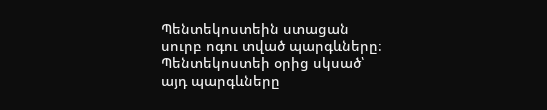Պենտեկոստեին ստացան սուրբ ոգու տված պարգևները։ Պենտեկոստեի օրից սկսած՝ այդ պարգևները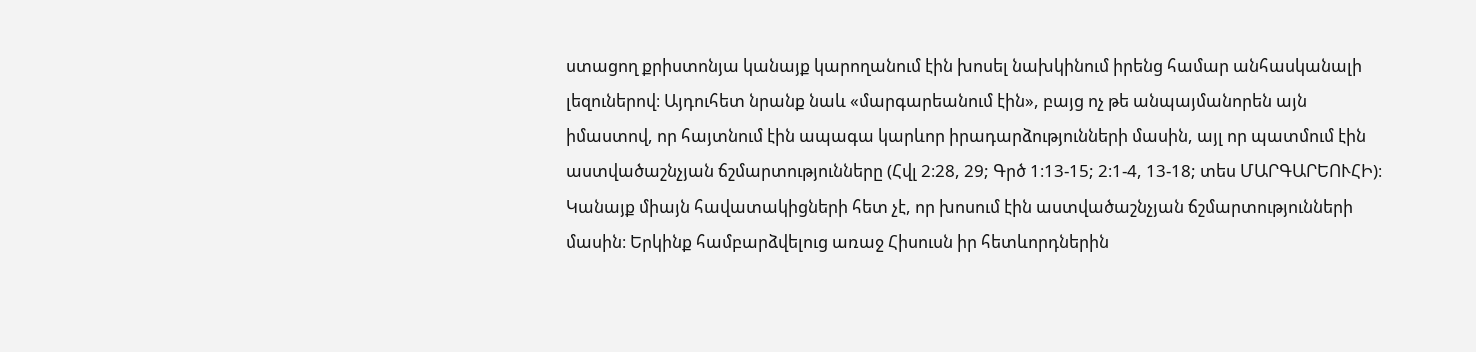ստացող քրիստոնյա կանայք կարողանում էին խոսել նախկինում իրենց համար անհասկանալի լեզուներով։ Այդուհետ նրանք նաև «մարգարեանում էին», բայց ոչ թե անպայմանորեն այն իմաստով, որ հայտնում էին ապագա կարևոր իրադարձությունների մասին, այլ որ պատմում էին աստվածաշնչյան ճշմարտությունները (Հվլ 2։28, 29; Գրծ 1։13-15; 2։1-4, 13-18; տես ՄԱՐԳԱՐԵՈՒՀԻ)։
Կանայք միայն հավատակիցների հետ չէ, որ խոսում էին աստվածաշնչյան ճշմարտությունների մասին։ Երկինք համբարձվելուց առաջ Հիսուսն իր հետևորդներին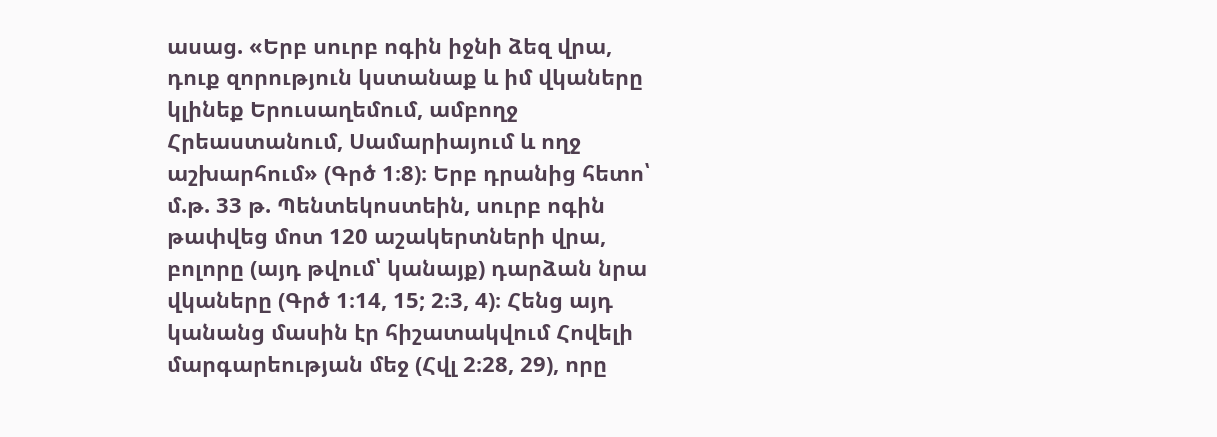ասաց. «Երբ սուրբ ոգին իջնի ձեզ վրա, դուք զորություն կստանաք և իմ վկաները կլինեք Երուսաղեմում, ամբողջ Հրեաստանում, Սամարիայում և ողջ աշխարհում» (Գրծ 1։8)։ Երբ դրանից հետո՝ մ.թ. 33 թ. Պենտեկոստեին, սուրբ ոգին թափվեց մոտ 120 աշակերտների վրա, բոլորը (այդ թվում՝ կանայք) դարձան նրա վկաները (Գրծ 1։14, 15; 2։3, 4)։ Հենց այդ կանանց մասին էր հիշատակվում Հովելի մարգարեության մեջ (Հվլ 2։28, 29), որը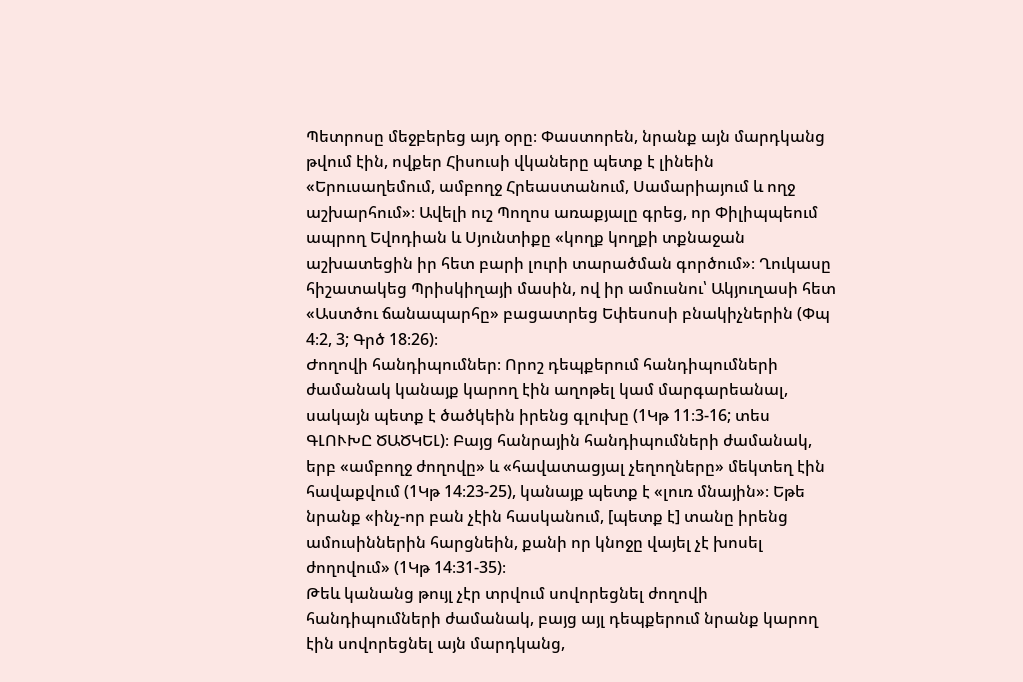Պետրոսը մեջբերեց այդ օրը։ Փաստորեն, նրանք այն մարդկանց թվում էին, ովքեր Հիսուսի վկաները պետք է լինեին «Երուսաղեմում, ամբողջ Հրեաստանում, Սամարիայում և ողջ աշխարհում»։ Ավելի ուշ Պողոս առաքյալը գրեց, որ Փիլիպպեում ապրող Եվոդիան և Սյունտիքը «կողք կողքի տքնաջան աշխատեցին իր հետ բարի լուրի տարածման գործում»։ Ղուկասը հիշատակեց Պրիսկիղայի մասին, ով իր ամուսնու՝ Ակյուղասի հետ «Աստծու ճանապարհը» բացատրեց Եփեսոսի բնակիչներին (Փպ 4։2, 3; Գրծ 18։26)։
Ժողովի հանդիպումներ։ Որոշ դեպքերում հանդիպումների ժամանակ կանայք կարող էին աղոթել կամ մարգարեանալ, սակայն պետք է ծածկեին իրենց գլուխը (1Կթ 11։3-16; տես ԳԼՈՒԽԸ ԾԱԾԿԵԼ)։ Բայց հանրային հանդիպումների ժամանակ, երբ «ամբողջ ժողովը» և «հավատացյալ չեղողները» մեկտեղ էին հավաքվում (1Կթ 14։23-25), կանայք պետք է «լուռ մնային»։ Եթե նրանք «ինչ-որ բան չէին հասկանում, [պետք է] տանը իրենց ամուսիններին հարցնեին, քանի որ կնոջը վայել չէ խոսել ժողովում» (1Կթ 14։31-35)։
Թեև կանանց թույլ չէր տրվում սովորեցնել ժողովի հանդիպումների ժամանակ, բայց այլ դեպքերում նրանք կարող էին սովորեցնել այն մարդկանց,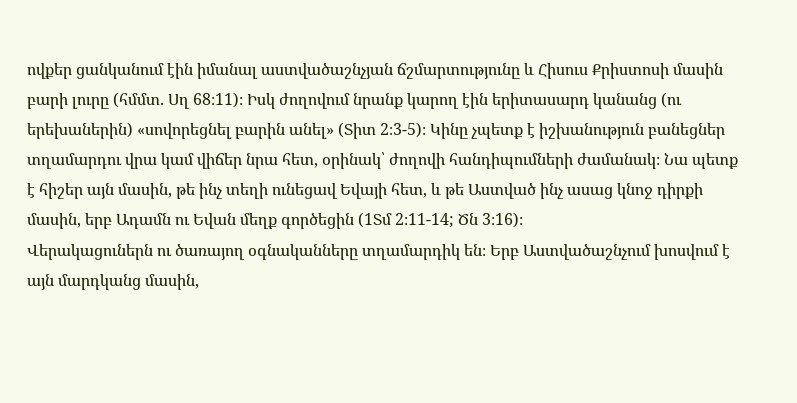ովքեր ցանկանում էին իմանալ աստվածաշնչյան ճշմարտությունը և Հիսուս Քրիստոսի մասին բարի լուրը (հմմտ. Սղ 68։11)։ Իսկ ժողովում նրանք կարող էին երիտասարդ կանանց (ու երեխաներին) «սովորեցնել բարին անել» (Տիտ 2։3-5)։ Կինը չպետք է իշխանություն բանեցներ տղամարդու վրա կամ վիճեր նրա հետ, օրինակ՝ ժողովի հանդիպումների ժամանակ։ Նա պետք է հիշեր այն մասին, թե ինչ տեղի ունեցավ Եվայի հետ, և թե Աստված ինչ ասաց կնոջ դիրքի մասին, երբ Ադամն ու Եվան մեղք գործեցին (1Տմ 2։11-14; Ծն 3։16)։
Վերակացուներն ու ծառայող օգնականները տղամարդիկ են։ Երբ Աստվածաշնչում խոսվում է այն մարդկանց մասին,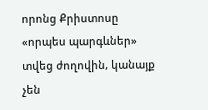որոնց Քրիստոսը «որպես պարգևներ» տվեց ժողովին, կանայք չեն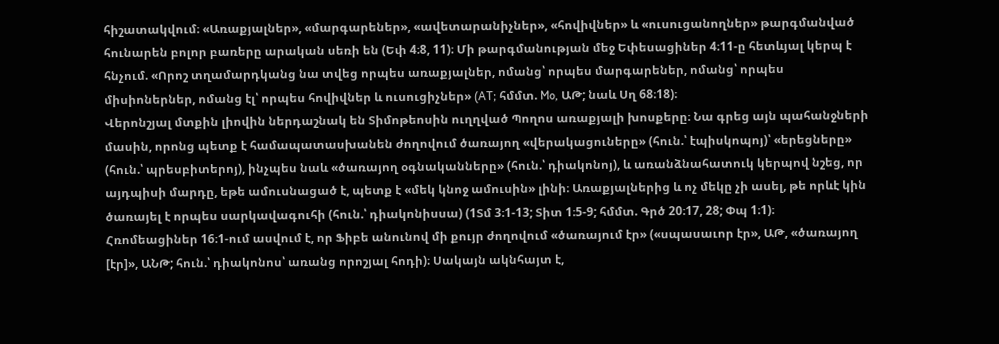հիշատակվում։ «Առաքյալներ», «մարգարեներ», «ավետարանիչներ», «հովիվներ» և «ուսուցանողներ» թարգմանված հունարեն բոլոր բառերը արական սեռի են (Եփ 4։8, 11)։ Մի թարգմանության մեջ Եփեսացիներ 4։11-ը հետևյալ կերպ է հնչում. «Որոշ տղամարդկանց նա տվեց որպես առաքյալներ, ոմանց՝ որպես մարգարեներ, ոմանց՝ որպես միսիոներներ, ոմանց էլ՝ որպես հովիվներ և ուսուցիչներ» (AT; հմմտ. Mo, ԱԹ; նաև Սղ 68։18)։
Վերոնշյալ մտքին լիովին ներդաշնակ են Տիմոթեոսին ուղղված Պողոս առաքյալի խոսքերը։ Նա գրեց այն պահանջների մասին, որոնց պետք է համապատասխանեն ժողովում ծառայող «վերակացուները» (հուն.՝ էպիսկոպոյ)՝ «երեցները» (հուն.՝ պրեսբիտերոյ), ինչպես նաև «ծառայող օգնականները» (հուն.՝ դիակոնոյ), և առանձնահատուկ կերպով նշեց, որ այդպիսի մարդը, եթե ամուսնացած է, պետք է «մեկ կնոջ ամուսին» լինի։ Առաքյալներից և ոչ մեկը չի ասել, թե որևէ կին ծառայել է որպես սարկավագուհի (հուն.՝ դիակոնիսսա) (1Տմ 3։1-13; Տիտ 1։5-9; հմմտ. Գրծ 20։17, 28; Փպ 1։1)։
Հռոմեացիներ 16։1-ում ասվում է, որ Ֆիբե անունով մի քույր ժողովում «ծառայում էր» («սպասաւոր էր», ԱԹ, «ծառայող [էր]», ԱՆԹ; հուն.՝ դիակոնոս՝ առանց որոշյալ հոդի)։ Սակայն ակնհայտ է,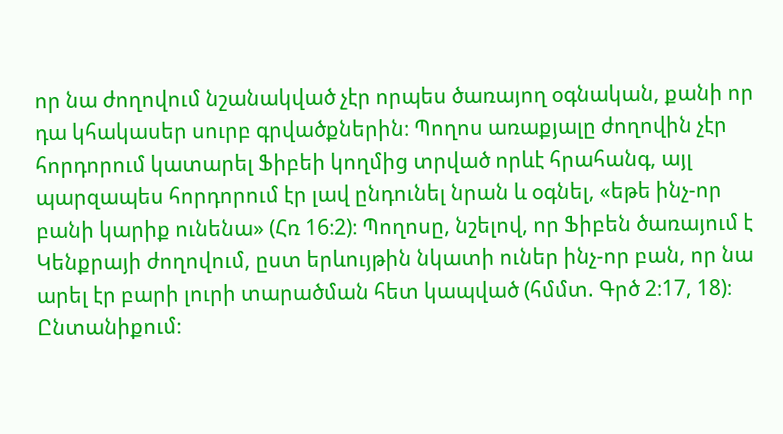որ նա ժողովում նշանակված չէր որպես ծառայող օգնական, քանի որ դա կհակասեր սուրբ գրվածքներին։ Պողոս առաքյալը ժողովին չէր հորդորում կատարել Ֆիբեի կողմից տրված որևէ հրահանգ, այլ պարզապես հորդորում էր լավ ընդունել նրան և օգնել, «եթե ինչ-որ բանի կարիք ունենա» (Հռ 16։2)։ Պողոսը, նշելով, որ Ֆիբեն ծառայում է Կենքրայի ժողովում, ըստ երևույթին նկատի ուներ ինչ-որ բան, որ նա արել էր բարի լուրի տարածման հետ կապված (հմմտ. Գրծ 2։17, 18)։
Ընտանիքում։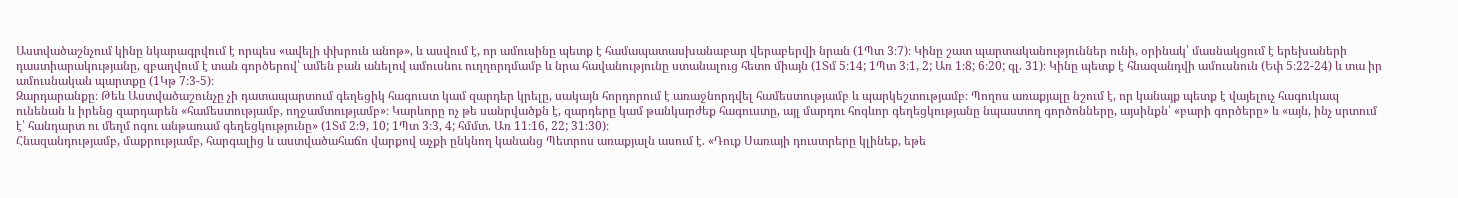Աստվածաշնչում կինը նկարագրվում է որպես «ավելի փխրուն անոթ», և ասվում է, որ ամուսինը պետք է համապատասխանաբար վերաբերվի նրան (1Պտ 3։7)։ Կինը շատ պարտականություններ ունի, օրինակ՝ մասնակցում է երեխաների դաստիարակությանը, զբաղվում է տան գործերով՝ ամեն բան անելով ամուսնու ուղղորդմամբ և նրա հավանությունը ստանալուց հետո միայն (1Տմ 5։14; 1Պտ 3։1, 2; Առ 1։8; 6։20; գլ. 31)։ Կինը պետք է հնազանդվի ամուսնուն (Եփ 5։22-24) և տա իր ամուսնական պարտքը (1Կթ 7։3-5)։
Զարդարանքը։ Թեև Աստվածաշունչը չի դատապարտում գեղեցիկ հագուստ կամ զարդեր կրելը, սակայն հորդորում է առաջնորդվել համեստությամբ և պարկեշտությամբ։ Պողոս առաքյալը նշում է, որ կանայք պետք է վայելուչ հագուկապ ունենան և իրենց զարդարեն «համեստությամբ, ողջամտությամբ»։ Կարևորը ոչ թե սանրվածքն է, զարդերը կամ թանկարժեք հագուստը, այլ մարդու հոգևոր գեղեցկությանը նպաստող գործոնները, այսինքն՝ «բարի գործերը» և «այն, ինչ սրտում է՝ հանդարտ ու մեղմ ոգու անթառամ գեղեցկությունը» (1Տմ 2։9, 10; 1Պտ 3։3, 4; հմմտ. Առ 11։16, 22; 31։30)։
Հնազանդությամբ, մաքրությամբ, հարգալից և աստվածահաճո վարքով աչքի ընկնող կանանց Պետրոս առաքյալն ասում է. «Դուք Սառայի դուստրերը կլինեք, եթե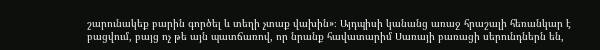շարունակեք բարին գործել և տեղի չտաք վախին»։ Այդպիսի կանանց առաջ հրաշալի հեռանկար է բացվում, բայց ոչ թե այն պատճառով, որ նրանք հավատարիմ Սառայի բառացի սերունդներն են,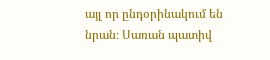այլ որ ընդօրինակում են նրան։ Սառան պատիվ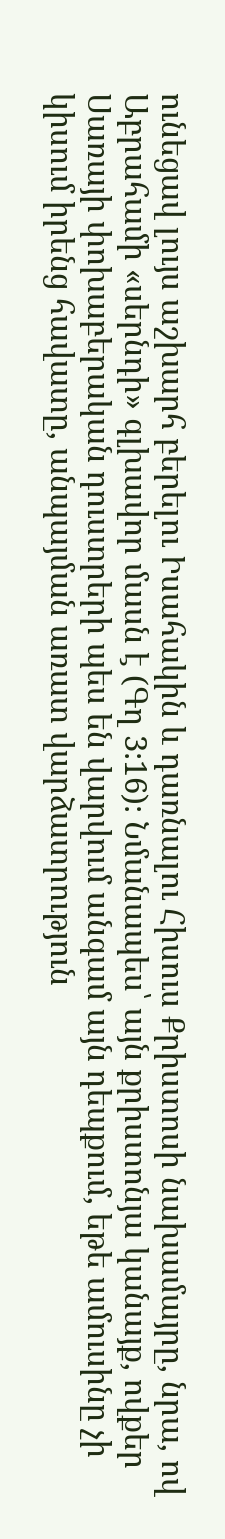ունեցավ լույս աշխարհ բերելու Իսահակին և դառնալու Հիսուս Քրիստոսի նախամայրը, նրա, ով Աբրահամի «սերնդի» գլխավոր մասն է (Գղ 3։16)։ Նմանապես՝ այն քրիստոնյա կանայք, ովքեր Սառայի փոխաբերական դուստրերի պես են վարվում անգամ այն դեպքում, եթե ամուսինը չի կիսում իրենց հավատը, անպայման առատ վարձատրություն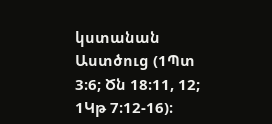կստանան Աստծուց (1Պտ 3։6; Ծն 18։11, 12; 1Կթ 7։12-16)։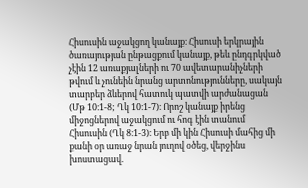Հիսուսին աջակցող կանայք։ Հիսուսի երկրային ծառայության ընթացքում կանայք, թեև ընդգրկված չէին 12 առաքյալների ու 70 ավետարանիչների թվում և չունեին նրանց արտոնությունները, սակայն տարբեր ձևերով հատուկ պատվի արժանացան (Մթ 10։1-8; Ղկ 10։1-7)։ Որոշ կանայք իրենց միջոցներով աջակցում ու հոգ էին տանում Հիսուսին (Ղկ 8։1-3)։ Երբ մի կին Հիսուսի մահից մի քանի օր առաջ նրան յուղով օծեց, վերջինս խոստացավ.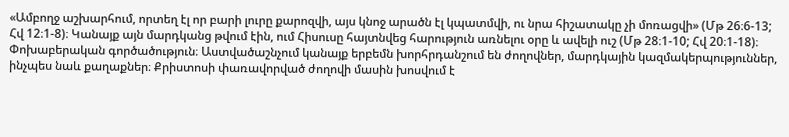«Ամբողջ աշխարհում, որտեղ էլ որ բարի լուրը քարոզվի, այս կնոջ արածն էլ կպատմվի, ու նրա հիշատակը չի մոռացվի» (Մթ 26։6-13; Հվ 12։1-8)։ Կանայք այն մարդկանց թվում էին, ում Հիսուսը հայտնվեց հարություն առնելու օրը և ավելի ուշ (Մթ 28։1-10; Հվ 20։1-18)։
Փոխաբերական գործածություն։ Աստվածաշնչում կանայք երբեմն խորհրդանշում են ժողովներ, մարդկային կազմակերպություններ, ինչպես նաև քաղաքներ։ Քրիստոսի փառավորված ժողովի մասին խոսվում է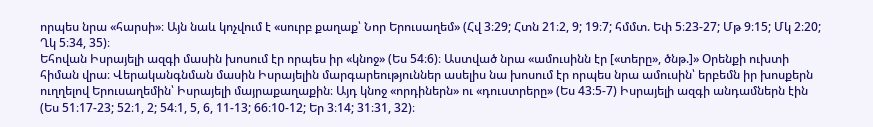որպես նրա «հարսի»։ Այն նաև կոչվում է «սուրբ քաղաք՝ Նոր Երուսաղեմ» (Հվ 3։29; Հտն 21։2, 9; 19։7; հմմտ. Եփ 5։23-27; Մթ 9։15; Մկ 2։20; Ղկ 5։34, 35)։
Եհովան Իսրայելի ազգի մասին խոսում էր որպես իր «կնոջ» (Ես 54։6)։ Աստված նրա «ամուսինն էր [«տերը», ծնթ.]» Օրենքի ուխտի հիման վրա։ Վերականգնման մասին Իսրայելին մարգարեություններ ասելիս նա խոսում էր որպես նրա ամուսին՝ երբեմն իր խոսքերն ուղղելով Երուսաղեմին՝ Իսրայելի մայրաքաղաքին։ Այդ կնոջ «որդիներն» ու «դուստրերը» (Ես 43։5-7) Իսրայելի ազգի անդամներն էին (Ես 51։17-23; 52։1, 2; 54։1, 5, 6, 11-13; 66։10-12; Եր 3։14; 31։31, 32)։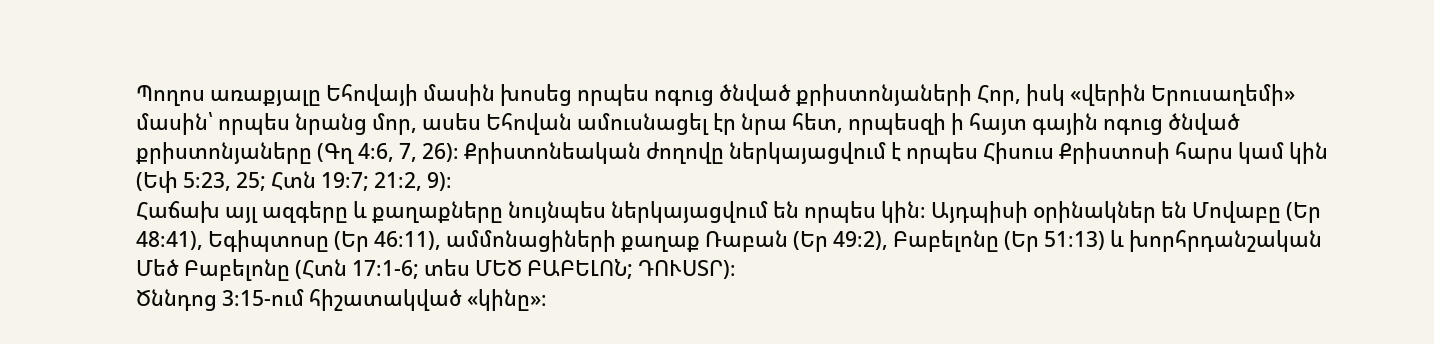Պողոս առաքյալը Եհովայի մասին խոսեց որպես ոգուց ծնված քրիստոնյաների Հոր, իսկ «վերին Երուսաղեմի» մասին՝ որպես նրանց մոր, ասես Եհովան ամուսնացել էր նրա հետ, որպեսզի ի հայտ գային ոգուց ծնված քրիստոնյաները (Գղ 4։6, 7, 26)։ Քրիստոնեական ժողովը ներկայացվում է որպես Հիսուս Քրիստոսի հարս կամ կին (Եփ 5։23, 25; Հտն 19։7; 21։2, 9)։
Հաճախ այլ ազգերը և քաղաքները նույնպես ներկայացվում են որպես կին։ Այդպիսի օրինակներ են Մովաբը (Եր 48։41), Եգիպտոսը (Եր 46։11), ամմոնացիների քաղաք Ռաբան (Եր 49։2), Բաբելոնը (Եր 51։13) և խորհրդանշական Մեծ Բաբելոնը (Հտն 17։1-6; տես ՄԵԾ ԲԱԲԵԼՈՆ; ԴՈՒՍՏՐ)։
Ծննդոց 3։15-ում հիշատակված «կինը»։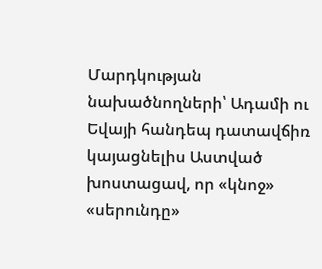Մարդկության նախածնողների՝ Ադամի ու Եվայի հանդեպ դատավճիռ կայացնելիս Աստված խոստացավ, որ «կնոջ» «սերունդը»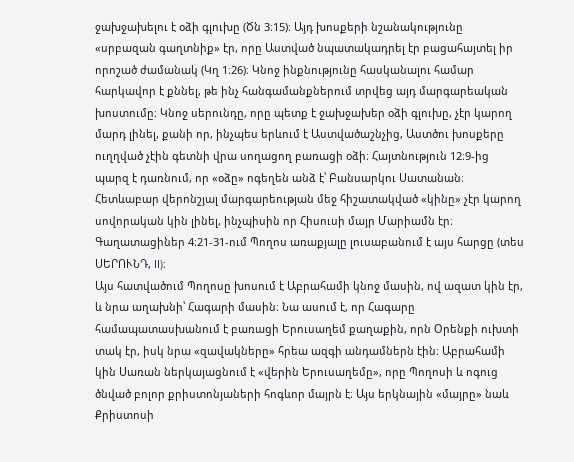ջախջախելու է օձի գլուխը (Ծն 3։15)։ Այդ խոսքերի նշանակությունը «սրբազան գաղտնիք» էր, որը Աստված նպատակադրել էր բացահայտել իր որոշած ժամանակ (Կղ 1։26)։ Կնոջ ինքնությունը հասկանալու համար հարկավոր է քննել, թե ինչ հանգամանքներում տրվեց այդ մարգարեական խոստումը։ Կնոջ սերունդը, որը պետք է ջախջախեր օձի գլուխը, չէր կարող մարդ լինել, քանի որ, ինչպես երևում է Աստվածաշնչից, Աստծու խոսքերը ուղղված չէին գետնի վրա սողացող բառացի օձի։ Հայտնություն 12։9-ից պարզ է դառնում, որ «օձը» ոգեղեն անձ է՝ Բանսարկու Սատանան։ Հետևաբար վերոնշյալ մարգարեության մեջ հիշատակված «կինը» չէր կարող սովորական կին լինել, ինչպիսին որ Հիսուսի մայր Մարիամն էր։ Գաղատացիներ 4։21-31-ում Պողոս առաքյալը լուսաբանում է այս հարցը (տես ՍԵՐՈՒՆԴ, II)։
Այս հատվածում Պողոսը խոսում է Աբրահամի կնոջ մասին, ով ազատ կին էր, և նրա աղախնի՝ Հագարի մասին։ Նա ասում է, որ Հագարը համապատասխանում է բառացի Երուսաղեմ քաղաքին, որն Օրենքի ուխտի տակ էր, իսկ նրա «զավակները» հրեա ազգի անդամներն էին։ Աբրահամի կին Սառան ներկայացնում է «վերին Երուսաղեմը», որը Պողոսի և ոգուց ծնված բոլոր քրիստոնյաների հոգևոր մայրն է։ Այս երկնային «մայրը» նաև Քրիստոսի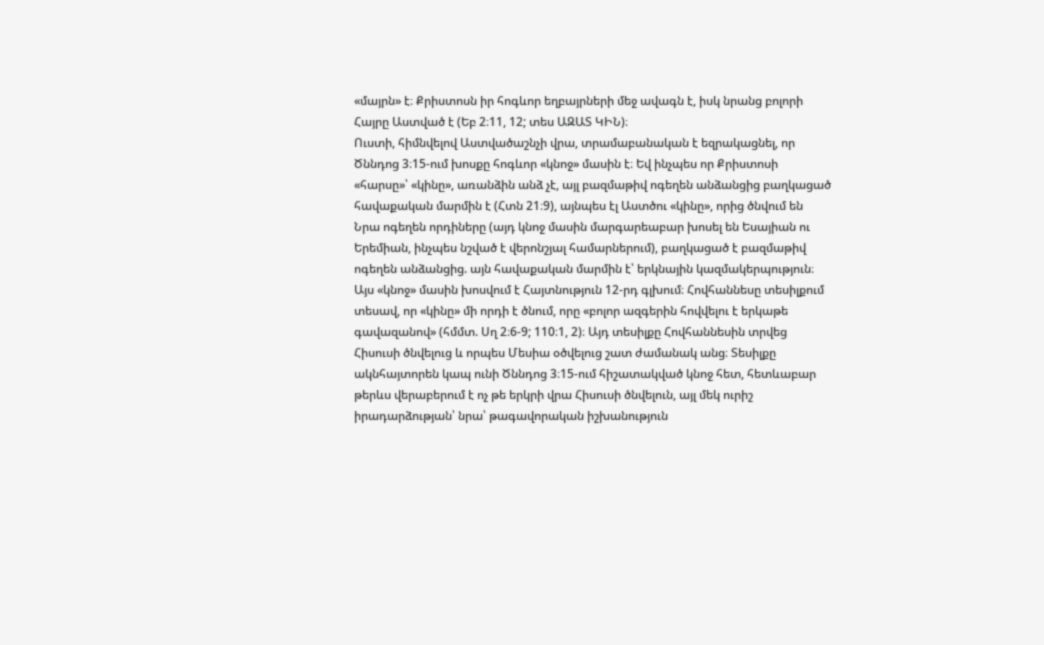«մայրն» է։ Քրիստոսն իր հոգևոր եղբայրների մեջ ավագն է, իսկ նրանց բոլորի Հայրը Աստված է (Եբ 2։11, 12; տես ԱԶԱՏ ԿԻՆ)։
Ուստի, հիմնվելով Աստվածաշնչի վրա, տրամաբանական է եզրակացնել, որ Ծննդոց 3։15-ում խոսքը հոգևոր «կնոջ» մասին է։ Եվ ինչպես որ Քրիստոսի «հարսը»՝ «կինը», առանձին անձ չէ, այլ բազմաթիվ ոգեղեն անձանցից բաղկացած հավաքական մարմին է (Հտն 21։9), այնպես էլ Աստծու «կինը», որից ծնվում են Նրա ոգեղեն որդիները (այդ կնոջ մասին մարգարեաբար խոսել են Եսայիան ու Երեմիան, ինչպես նշված է վերոնշյալ համարներում), բաղկացած է բազմաթիվ ոգեղեն անձանցից. այն հավաքական մարմին է՝ երկնային կազմակերպություն։
Այս «կնոջ» մասին խոսվում է Հայտնություն 12-րդ գլխում։ Հովհաննեսը տեսիլքում տեսավ, որ «կինը» մի որդի է ծնում, որը «բոլոր ազգերին հովվելու է երկաթե գավազանով» (հմմտ. Սղ 2։6-9; 110։1, 2)։ Այդ տեսիլքը Հովհաննեսին տրվեց Հիսուսի ծնվելուց և որպես Մեսիա օծվելուց շատ ժամանակ անց։ Տեսիլքը ակնհայտորեն կապ ունի Ծննդոց 3։15-ում հիշատակված կնոջ հետ, հետևաբար թերևս վերաբերում է ոչ թե երկրի վրա Հիսուսի ծնվելուն, այլ մեկ ուրիշ իրադարձության՝ նրա՝ թագավորական իշխանություն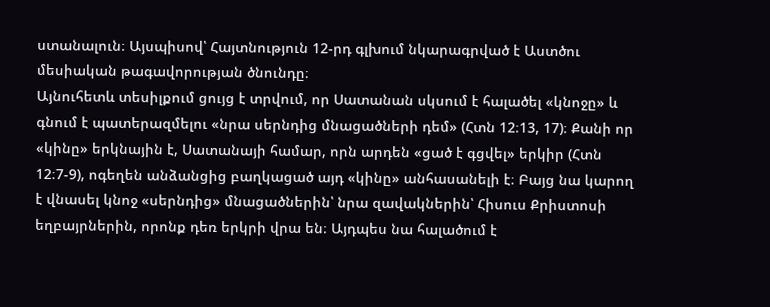ստանալուն։ Այսպիսով՝ Հայտնություն 12-րդ գլխում նկարագրված է Աստծու մեսիական թագավորության ծնունդը։
Այնուհետև տեսիլքում ցույց է տրվում, որ Սատանան սկսում է հալածել «կնոջը» և գնում է պատերազմելու «նրա սերնդից մնացածների դեմ» (Հտն 12։13, 17)։ Քանի որ «կինը» երկնային է, Սատանայի համար, որն արդեն «ցած է գցվել» երկիր (Հտն 12։7-9), ոգեղեն անձանցից բաղկացած այդ «կինը» անհասանելի է։ Բայց նա կարող է վնասել կնոջ «սերնդից» մնացածներին՝ նրա զավակներին՝ Հիսուս Քրիստոսի եղբայրներին, որոնք դեռ երկրի վրա են։ Այդպես նա հալածում է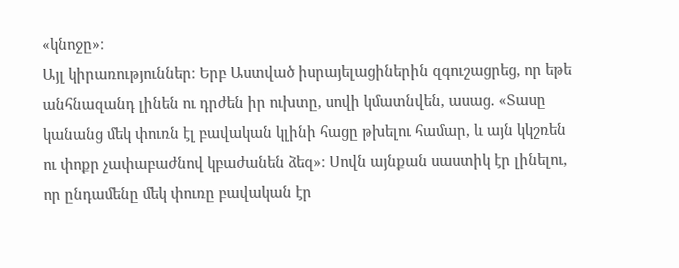«կնոջը»։
Այլ կիրառություններ։ Երբ Աստված իսրայելացիներին զգուշացրեց, որ եթե անհնազանդ լինեն ու դրժեն իր ուխտը, սովի կմատնվեն, ասաց. «Տասը կանանց մեկ փուռն էլ բավական կլինի հացը թխելու համար, և այն կկշռեն ու փոքր չափաբաժնով կբաժանեն ձեզ»։ Սովն այնքան սաստիկ էր լինելու, որ ընդամենը մեկ փուռը բավական էր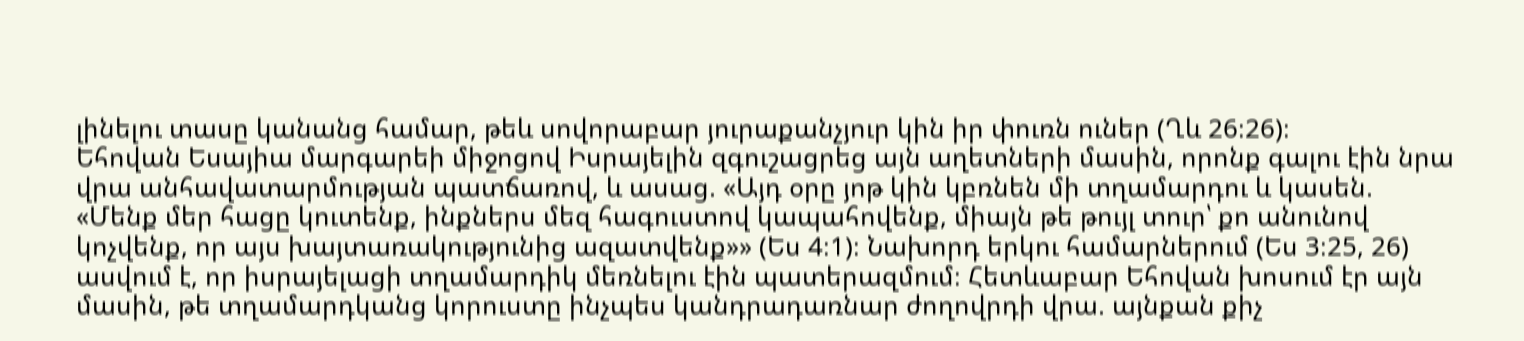լինելու տասը կանանց համար, թեև սովորաբար յուրաքանչյուր կին իր փուռն ուներ (Ղև 26։26)։
Եհովան Եսայիա մարգարեի միջոցով Իսրայելին զգուշացրեց այն աղետների մասին, որոնք գալու էին նրա վրա անհավատարմության պատճառով, և ասաց. «Այդ օրը յոթ կին կբռնեն մի տղամարդու և կասեն. «Մենք մեր հացը կուտենք, ինքներս մեզ հագուստով կապահովենք, միայն թե թույլ տուր՝ քո անունով կոչվենք, որ այս խայտառակությունից ազատվենք»» (Ես 4։1)։ Նախորդ երկու համարներում (Ես 3։25, 26) ասվում է, որ իսրայելացի տղամարդիկ մեռնելու էին պատերազմում։ Հետևաբար Եհովան խոսում էր այն մասին, թե տղամարդկանց կորուստը ինչպես կանդրադառնար ժողովրդի վրա. այնքան քիչ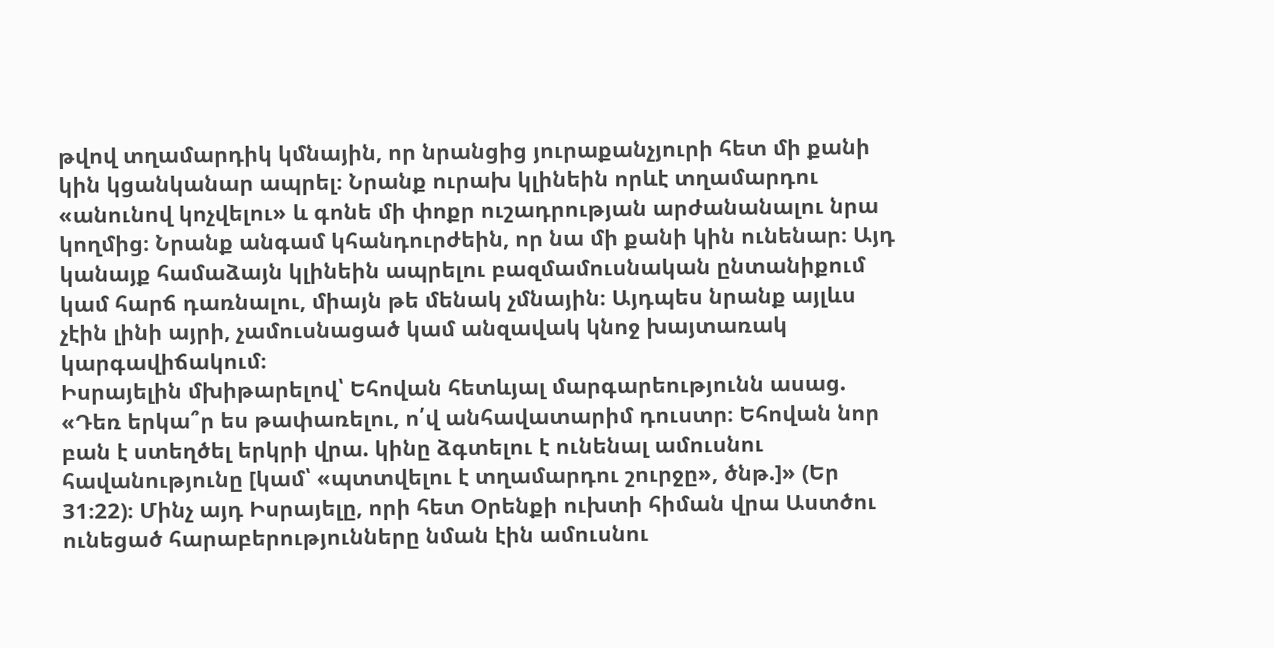թվով տղամարդիկ կմնային, որ նրանցից յուրաքանչյուրի հետ մի քանի կին կցանկանար ապրել։ Նրանք ուրախ կլինեին որևէ տղամարդու «անունով կոչվելու» և գոնե մի փոքր ուշադրության արժանանալու նրա կողմից։ Նրանք անգամ կհանդուրժեին, որ նա մի քանի կին ունենար։ Այդ կանայք համաձայն կլինեին ապրելու բազմամուսնական ընտանիքում կամ հարճ դառնալու, միայն թե մենակ չմնային։ Այդպես նրանք այլևս չէին լինի այրի, չամուսնացած կամ անզավակ կնոջ խայտառակ կարգավիճակում։
Իսրայելին մխիթարելով՝ Եհովան հետևյալ մարգարեությունն ասաց. «Դեռ երկա՞ր ես թափառելու, ո՛վ անհավատարիմ դուստր։ Եհովան նոր բան է ստեղծել երկրի վրա. կինը ձգտելու է ունենալ ամուսնու հավանությունը [կամ՝ «պտտվելու է տղամարդու շուրջը», ծնթ.]» (Եր 31։22)։ Մինչ այդ Իսրայելը, որի հետ Օրենքի ուխտի հիման վրա Աստծու ունեցած հարաբերությունները նման էին ամուսնու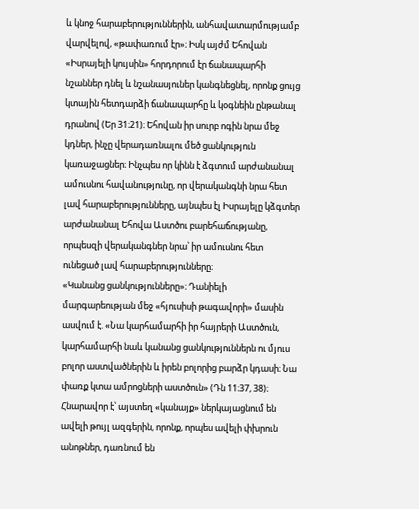և կնոջ հարաբերություններին, անհավատարմությամբ վարվելով, «թափառում էր»։ Իսկ այժմ Եհովան «Իսրայելի կույսին» հորդորում էր ճանապարհի նշաններ դնել և նշանասյուներ կանգնեցնել, որոնք ցույց կտային հետդարձի ճանապարհը և կօգնեին ընթանալ դրանով (Եր 31։21)։ Եհովան իր սուրբ ոգին նրա մեջ կդներ, ինչը վերադառնալու մեծ ցանկություն կառաջացներ։ Ինչպես որ կինն է ձգտում արժանանալ ամուսնու հավանությունը, որ վերականգնի նրա հետ լավ հարաբերությունները, այնպես էլ Իսրայելը կձգտեր արժանանալ Եհովա Աստծու բարեհաճությանը, որպեսզի վերականգներ նրա՝ իր ամուսնու հետ ունեցած լավ հարաբերությունները։
«Կանանց ցանկությունները»։ Դանիելի մարգարեության մեջ «հյուսիսի թագավորի» մասին ասվում է. «Նա կարհամարհի իր հայրերի Աստծուն, կարհամարհի նաև կանանց ցանկություններն ու մյուս բոլոր աստվածներին և իրեն բոլորից բարձր կդասի։ Նա փառք կտա ամրոցների աստծուն» (Դն 11։37, 38)։ Հնարավոր է՝ այստեղ «կանայք» ներկայացնում են ավելի թույլ ազգերին, որոնք, որպես ավելի փխրուն անոթներ, դառնում են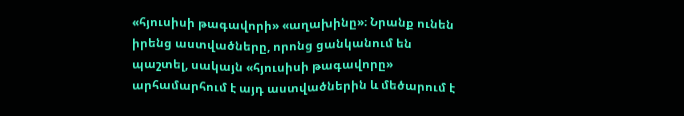«հյուսիսի թագավորի» «աղախինը»։ Նրանք ունեն իրենց աստվածները, որոնց ցանկանում են պաշտել, սակայն «հյուսիսի թագավորը» արհամարհում է այդ աստվածներին և մեծարում է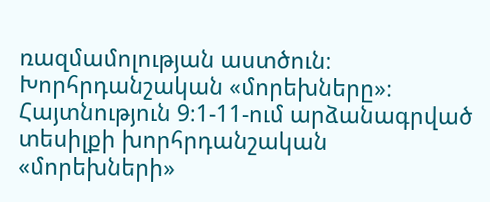ռազմամոլության աստծուն։
Խորհրդանշական «մորեխները»։ Հայտնություն 9։1-11-ում արձանագրված տեսիլքի խորհրդանշական «մորեխների»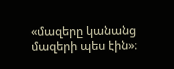«մազերը կանանց մազերի պես էին»։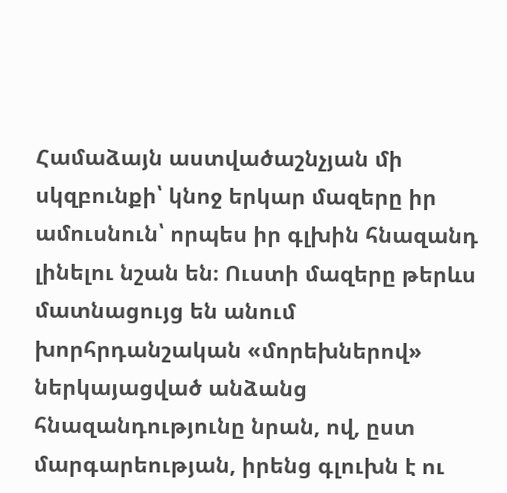Համաձայն աստվածաշնչյան մի սկզբունքի՝ կնոջ երկար մազերը իր ամուսնուն՝ որպես իր գլխին հնազանդ լինելու նշան են։ Ուստի մազերը թերևս մատնացույց են անում խորհրդանշական «մորեխներով» ներկայացված անձանց հնազանդությունը նրան, ով, ըստ մարգարեության, իրենց գլուխն է ու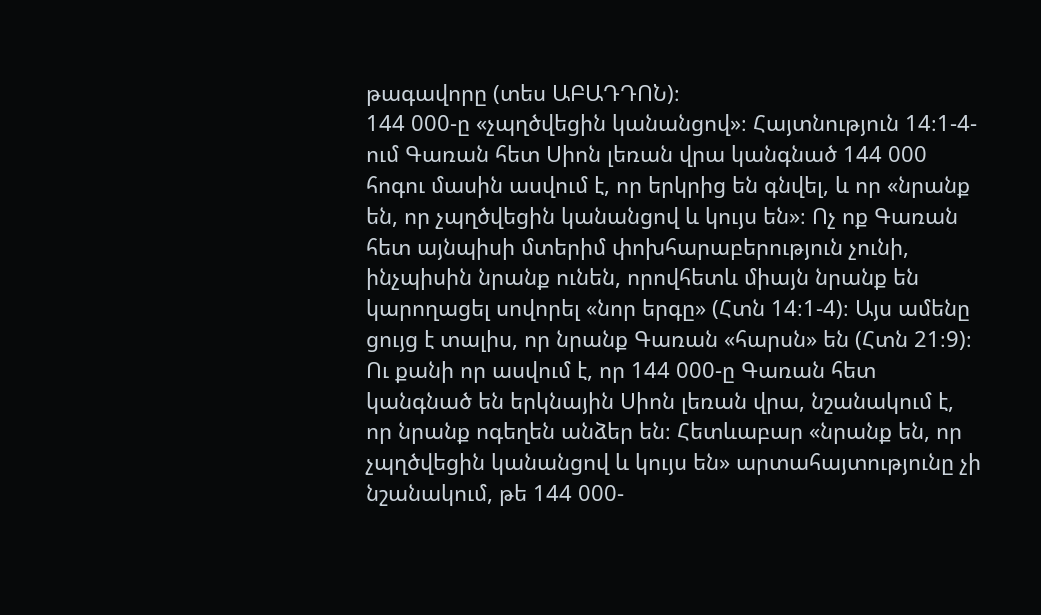թագավորը (տես ԱԲԱԴԴՈՆ)։
144 000-ը «չպղծվեցին կանանցով»։ Հայտնություն 14։1-4-ում Գառան հետ Սիոն լեռան վրա կանգնած 144 000 հոգու մասին ասվում է, որ երկրից են գնվել, և որ «նրանք են, որ չպղծվեցին կանանցով և կույս են»։ Ոչ ոք Գառան հետ այնպիսի մտերիմ փոխհարաբերություն չունի, ինչպիսին նրանք ունեն, որովհետև միայն նրանք են կարողացել սովորել «նոր երգը» (Հտն 14։1-4)։ Այս ամենը ցույց է տալիս, որ նրանք Գառան «հարսն» են (Հտն 21։9)։ Ու քանի որ ասվում է, որ 144 000-ը Գառան հետ կանգնած են երկնային Սիոն լեռան վրա, նշանակում է, որ նրանք ոգեղեն անձեր են։ Հետևաբար «նրանք են, որ չպղծվեցին կանանցով և կույս են» արտահայտությունը չի նշանակում, թե 144 000-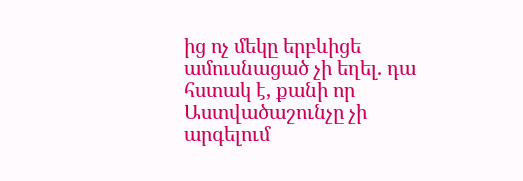ից ոչ մեկը երբևիցե ամուսնացած չի եղել. դա հստակ է, քանի որ Աստվածաշունչը չի արգելում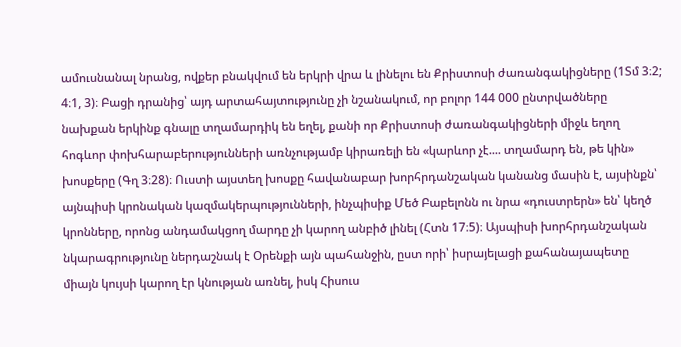ամուսնանալ նրանց, ովքեր բնակվում են երկրի վրա և լինելու են Քրիստոսի ժառանգակիցները (1Տմ 3։2; 4։1, 3)։ Բացի դրանից՝ այդ արտահայտությունը չի նշանակում, որ բոլոր 144 000 ընտրվածները նախքան երկինք գնալը տղամարդիկ են եղել, քանի որ Քրիստոսի ժառանգակիցների միջև եղող հոգևոր փոխհարաբերությունների առնչությամբ կիրառելի են «կարևոր չէ.... տղամարդ են, թե կին» խոսքերը (Գղ 3։28)։ Ուստի այստեղ խոսքը հավանաբար խորհրդանշական կանանց մասին է, այսինքն՝ այնպիսի կրոնական կազմակերպությունների, ինչպիսիք Մեծ Բաբելոնն ու նրա «դուստրերն» են՝ կեղծ կրոնները, որոնց անդամակցող մարդը չի կարող անբիծ լինել (Հտն 17։5)։ Այսպիսի խորհրդանշական նկարագրությունը ներդաշնակ է Օրենքի այն պահանջին, ըստ որի՝ իսրայելացի քահանայապետը միայն կույսի կարող էր կնության առնել, իսկ Հիսուս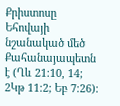Քրիստոսը Եհովայի նշանակած մեծ Քահանայապետն է (Ղև 21։10, 14; 2Կթ 11։2; Եբ 7։26)։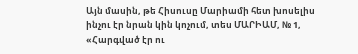Այն մասին, թե Հիսուսը Մարիամի հետ խոսելիս ինչու էր նրան կին կոչում, տես ՄԱՐԻԱՄ, № 1, «Հարգված էր ու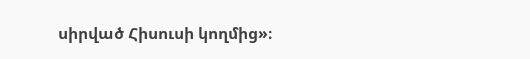սիրված Հիսուսի կողմից»։